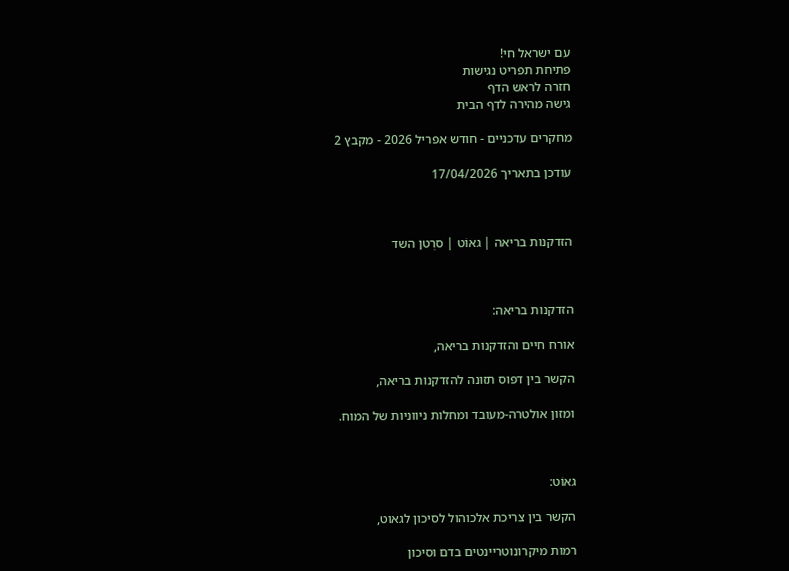עם ישראל חי!
פתיחת תפריט נגישות
חזרה לראש הדף
גישה מהירה לדף הבית

מחקרים עדכניים - חודש אפריל 2026 - מקבץ 2

עודכן בתאריך 17/04/2026



הזדקנות בריאה | גאוֹט | סרְטן השד



הזדקנות בריאה:

אורח חיים והזדקנות בריאה,

הקשר בין דפוס תזונה להזדקנות בריאה,

ומזון אולטרה-מעובד ומחלות ניווניות של המוח.



גאוֹט:

הקשר בין צריכת אלכוהול לסיכון לגאוט,

רמות מיקרונוטריינטים בדם וסיכון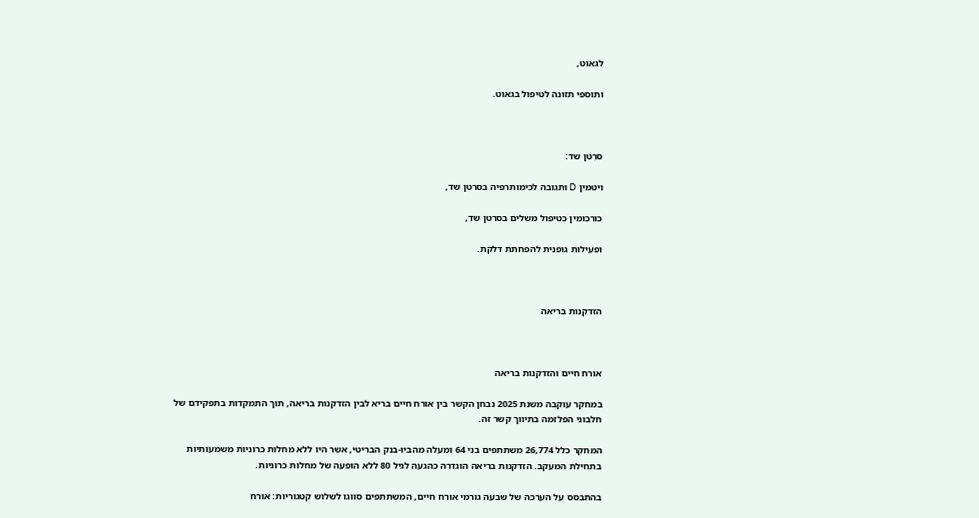לגאוט,

ותוספי תזונה לטיפול בגאוט.



סרְטן שד:

ויטמין D ותגובה לכימותרפיה בסרטן שד,

כורכומין כטיפול משלים בסרטן שד,

ופעילות גופנית להפחתת דלקת.



הזדקנות בריאה



אורח חיים והזדקנות בריאה

במחקר עוקבה משנת 2025 נבחן הקשר בין אורח חיים בריא לבין הזדקנות בריאה, תוך התמקדות בתפקידם של חלבוני הפלזמה בתיווך קשר זה.

המחקר כלל 26,774 משתתפים בני 64 ומעלה מהביו-בנק הבריטי, אשר היו ללא מחלות כרוניות משמעותיות בתחילת המעקב. הזדקנות בריאה הוגדרה כהגעה לגיל 80 ללא הופעה של מחלות כרוניות.

בהתבסס על הערכה של שבעה גורמי אורח חיים, המשתתפים סווגו לשלוש קטגוריות: אורח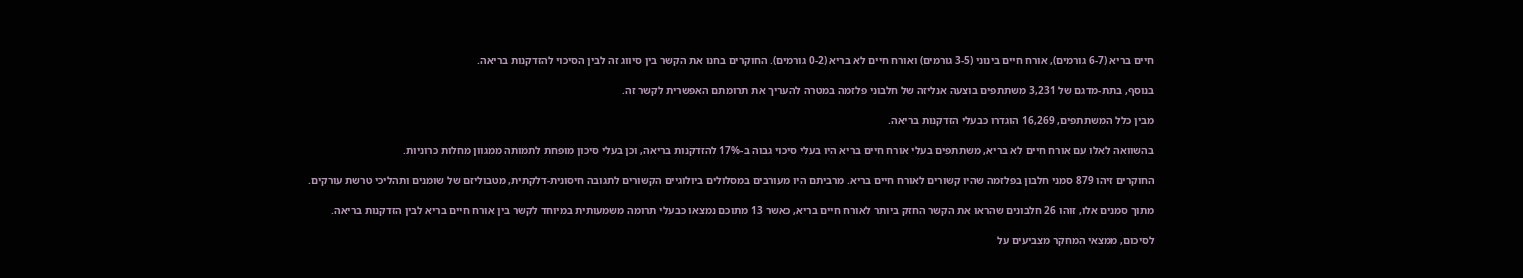חיים בריא (6-7 גורמים), אורח חיים בינוני (3-5 גורמים) ואורח חיים לא בריא (0-2 גורמים). החוקרים בחנו את הקשר בין סיווג זה לבין הסיכוי להזדקנות בריאה.

בנוסף, בתת-מדגם של 3,231 משתתפים בוצעה אנליזה של חלבוני פלזמה במטרה להעריך את תרומתם האפשרית לקשר זה.

מבין כלל המשתתפים, 16,269 הוגדרו כבעלי הזדקנות בריאה.

בהשוואה לאלו עם אורח חיים לא בריא, משתתפים בעלי אורח חיים בריא היו בעלי סיכוי גבוה ב-17% להזדקנות בריאה, וכן בעלי סיכון מופחת לתמותה ממגוון מחלות כרוניות.

החוקרים זיהו 879 סמני חלבון בפלזמה שהיו קשורים לאורח חיים בריא. מרביתם היו מעורבים במסלולים ביולוגיים הקשורים לתגובה חיסונית-דלקתית, מטבוליזם של שומנים ותהליכי טרשת עורקים.

מתוך סמנים אלו, זוהו 26 חלבונים שהראו את הקשר החזק ביותר לאורח חיים בריא, כאשר 13 מתוכם נמצאו כבעלי תרומה משמעותית במיוחד לקשר בין אורח חיים בריא לבין הזדקנות בריאה.

לסיכום, ממצאי המחקר מצביעים על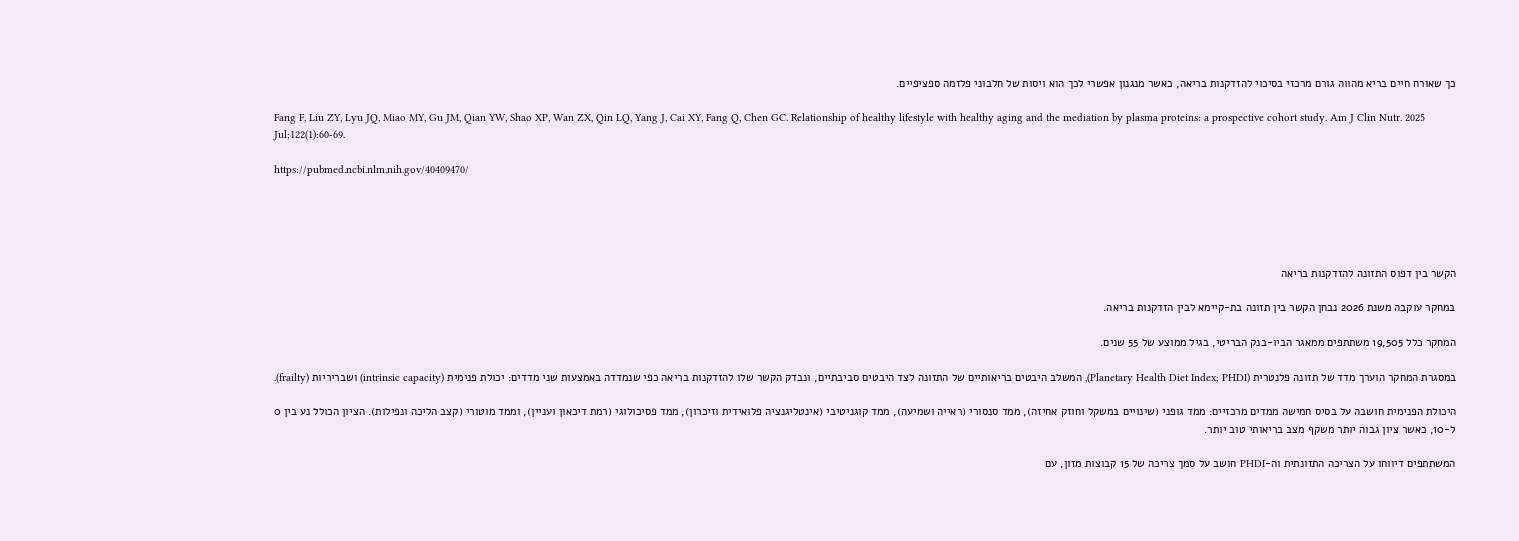כך שאורח חיים בריא מהווה גורם מרכזי בסיכוי להזדקנות בריאה, כאשר מנגנון אפשרי לכך הוא ויסות של חלבוני פלזמה ספציפיים.

Fang F, Liu ZY, Lyu JQ, Miao MY, Gu JM, Qian YW, Shao XP, Wan ZX, Qin LQ, Yang J, Cai XY, Fang Q, Chen GC. Relationship of healthy lifestyle with healthy aging and the mediation by plasma proteins: a prospective cohort study. Am J Clin Nutr. 2025 Jul;122(1):60-69.

https://pubmed.ncbi.nlm.nih.gov/40409470/





הקשר בין דפוס התזונה להזדקנות בריאה

במחקר עוקבה משנת 2026 נבחן הקשר בין תזונה בת-קיימא לבין הזדקנות בריאה.

המחקר כלל 19,505 משתתפים ממאגר הביו-בנק הבריטי, בגיל ממוצע של 55 שנים.

במסגרת המחקר הוערך מדד של תזונה פלנטרית (Planetary Health Diet Index; PHDI), המשלב היבטים בריאותיים של התזונה לצד היבטים סביבתיים, ונבדק הקשר שלו להזדקנות בריאה כפי שנמדדה באמצעות שני מדדים: יכולת פנימית (intrinsic capacity) ושבריריות (frailty).

היכולת הפנימית חושבה על בסיס חמישה ממדים מרכזיים: ממד גופני (שינויים במשקל וחוזק אחיזה), ממד סנסורי (ראייה ושמיעה), ממד קוגניטיבי (אינטליגנציה פלואידית וזיכרון), ממד פסיכולוגי (רמת דיכאון ועניין), וממד מוטורי (קצב הליכה ונפילות). הציון הכולל נע בין 0 ל-10, כאשר ציון גבוה יותר משקף מצב בריאותי טוב יותר.

המשתתפים דיווחו על הצריכה התזונתית וה-PHDI חושב על סמך צריכה של 15 קבוצות מזון, עם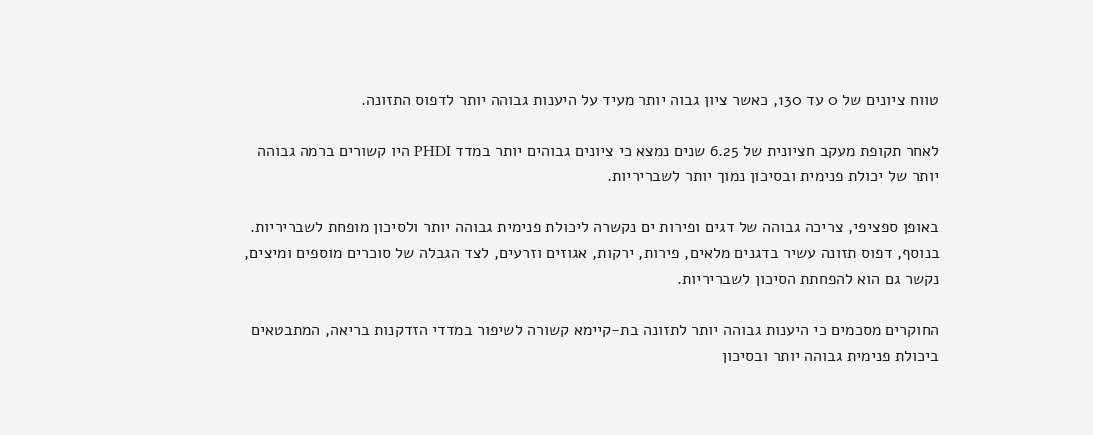טווח ציונים של 0 עד 130, כאשר ציון גבוה יותר מעיד על היענות גבוהה יותר לדפוס התזונה.

לאחר תקופת מעקב חציונית של 6.25 שנים נמצא כי ציונים גבוהים יותר במדד PHDI היו קשורים ברמה גבוהה יותר של יכולת פנימית ובסיכון נמוך יותר לשבריריות.

באופן ספציפי, צריכה גבוהה של דגים ופירות ים נקשרה ליכולת פנימית גבוהה יותר ולסיכון מופחת לשבריריות. בנוסף, דפוס תזונה עשיר בדגנים מלאים, פירות, ירקות, אגוזים וזרעים, לצד הגבלה של סוכרים מוספים ומיצים, נקשר גם הוא להפחתת הסיכון לשבריריות.

החוקרים מסכמים כי היענות גבוהה יותר לתזונה בת-קיימא קשורה לשיפור במדדי הזדקנות בריאה, המתבטאים ביכולת פנימית גבוהה יותר ובסיכון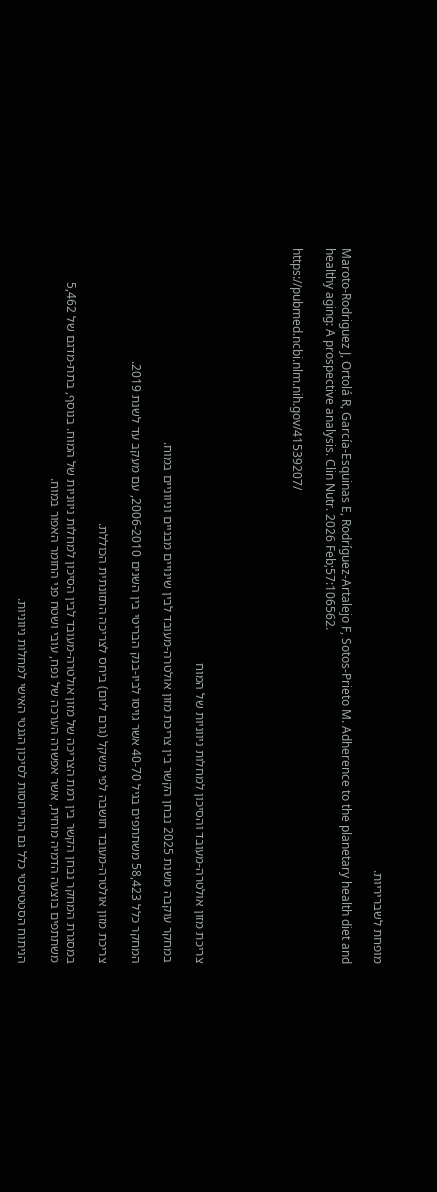מופחת לשבריריות.

Maroto-Rodriguez J, Ortolá R, García-Esquinas E, Rodríguez-Artalejo F, Sotos-Prieto M. Adherence to the planetary health diet and healthy aging: A prospective analysis. Clin Nutr. 2026 Feb;57:106562.

https://pubmed.ncbi.nlm.nih.gov/41539207/





צריכת מזון אולטרה-מעובד והסיכון למחלות ניווניות של המוח

במחקר עוקבה משנת 2025 נבחן הקשר בין צריכת מזון אולטרה-מעובד לבין שינויים מבניים וניווניים במוח.

המחקר כלל 58,423 משתתפים בגיל 40-70 אשר גויסו לביו-בנק הבריטי בין השנים 2006-2010, עם מעקב עד לשנת 2019.

צריכת מזון אולטרה-מעובד חושבה לפי משקל (גרם ליום) ביחס לצריכה התזונתית הכוללת.

במסגרת המחקר נבחן הקשר בין רמת הצריכה של מזון אולטרה-מעובד לבין הסיכון למחלות ניווניות של המוח. בנוסף, בתת-מדגם של 5,462 משתתפים בוצעה הדמיה מוחית, אשר אפשרה הערכה של נפח, עובי ושטח פני החומר האפור במוח.

הניתוח הסטטיסטי כלל גם התייחסות לסיכון הגנטי האישי למחלות ניווניות.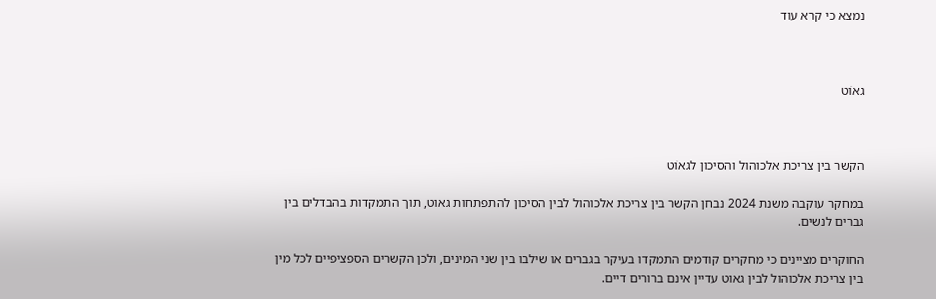נמצא כי קרא עוד



גאוֹט



הקשר בין צריכת אלכוהול והסיכון לגאוֹט

במחקר עוקבה משנת 2024 נבחן הקשר בין צריכת אלכוהול לבין הסיכון להתפתחות גאוט, תוך התמקדות בהבדלים בין גברים לנשים.

החוקרים מציינים כי מחקרים קודמים התמקדו בעיקר בגברים או שילבו בין שני המינים, ולכן הקשרים הספציפיים לכל מין בין צריכת אלכוהול לבין גאוט עדיין אינם ברורים דיים.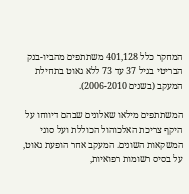המחקר כלל 401,128 משתתפים מהביו-בנק הבריטי בגיל 37 עד 73 ללא גאוט בתחילת המעקב (בשנים 2006-2010).

המשתתפים מילאו שאלונים שבהם דיווחו על היקף צריכת האלכוהול הכוללת ועל סוגי המשקאות השונים. המעקב אחר הופעת גאוט, על בסיס רשומות רפואיות,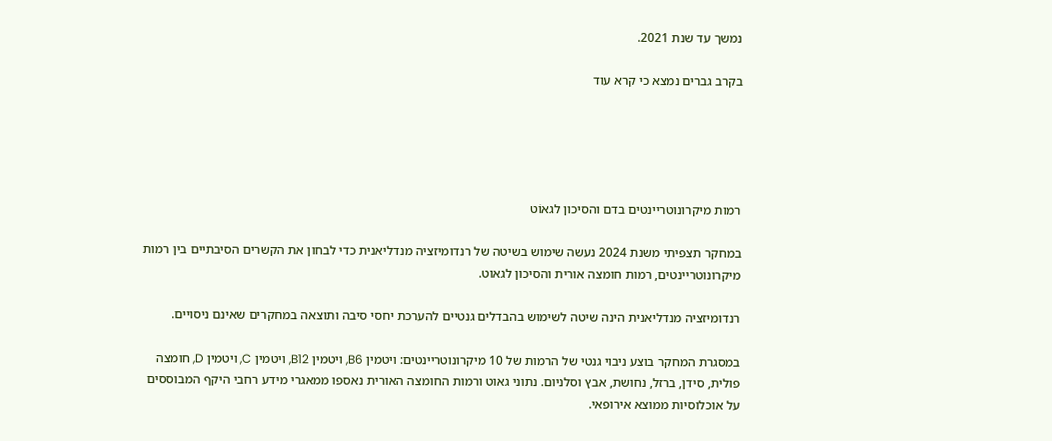נמשך עד שנת 2021.

בקרב גברים נמצא כי קרא עוד





רמות מיקרונוטריינטים בדם והסיכון לגאוֹט

במחקר תצפיתי משנת 2024 נעשה שימוש בשיטה של רנדומיזציה מנדליאנית כדי לבחון את הקשרים הסיבתיים בין רמות מיקרונוטריינטים, רמות חומצה אורית והסיכון לגאוט.

רנדומיזציה מנדליאנית הינה שיטה לשימוש בהבדלים גנטיים להערכת יחסי סיבה ותוצאה במחקרים שאינם ניסויים.

במסגרת המחקר בוצע ניבוי גנטי של הרמות של 10 מיקרונוטריינטים: ויטמין B6, ויטמין B12, ויטמין C, ויטמין D, חומצה פולית, סידן, ברזל, נחושת, אבץ וסלניום. נתוני גאוט ורמות החומצה האורית נאספו ממאגרי מידע רחבי היקף המבוססים על אוכלוסיות ממוצא אירופאי.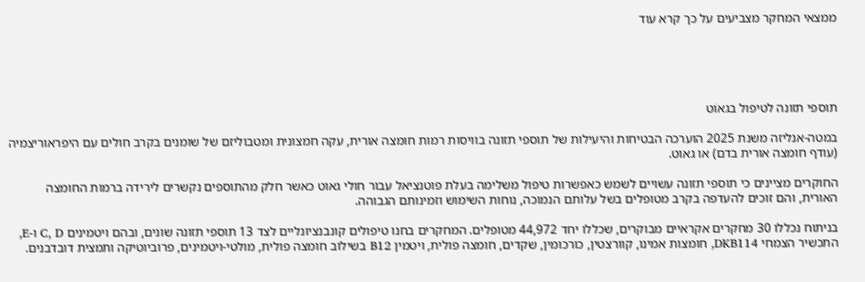ממצאי המחקר מצביעים על כך קרא עוד





תוספי תזונה לטיפול בגאוֹט

במטה-אנליזה משנת 2025 הוערכה הבטיחות והיעילות של תוספי תזונה בוויסות רמות חומצה אורית, עקה חמצונית ומטבוליזם של שומנים בקרב חולים עם היפראוריצמיה (עודף חומצה אורית בדם) או גאוט.

החוקרים מציינים כי תוספי תזונה עשויים לשמש כאפשרות טיפול משלימה בעלת פוטנציאל עבור חולי גאוט כאשר חלק מהתוספים נקשרים לירידה ברמות החומצה האורית, והם זוכים להעדפה בקרב מטופלים בשל עלותם הנמוכה, נוחות השימוש וזמינותם הגבוהה.

בניתוח נכללו 30 מחקרים אקראיים מבוקרים, שכללו יחד 44,972 מטופלים. המחקרים בחנו טיפולים קונבנציונליים לצד 13 תוספי תזונה שונים, ובהם ויטמינים C, D ו-E, התכשיר הצמחי DKB114, חומצות אמינו, קוורצטין, כורכומין, שקדים, חומצה פולית, ויטמין B12 בשילוב חומצה פולית, מולטי-ויטמינים, פרוביוטיקה ותמצית דובדבנים.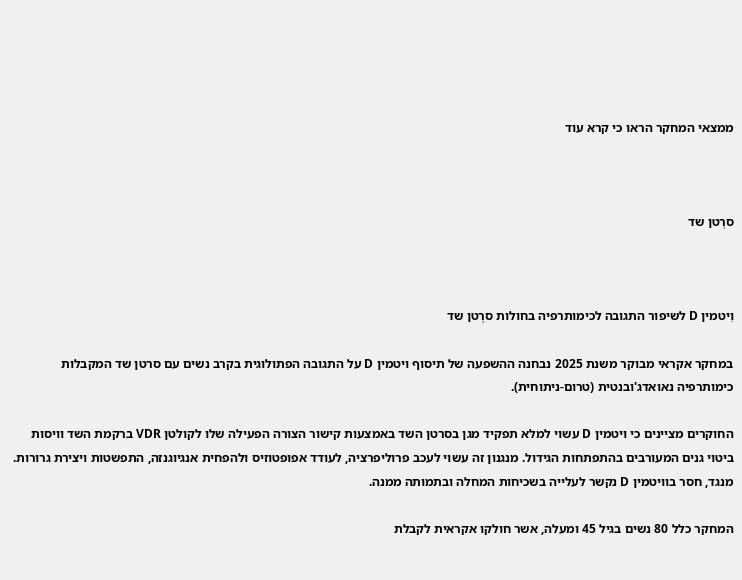ממצאי המחקר הראו כי קרא עוד



סרְטן שד



וִיטמין D לשיפור התגובה לכימותרפיה בחולות סרְטן שד

במחקר אקראי מבוקר משנת 2025 נבחנה ההשפעה של תיסוף ויטמין D על התגובה הפתולוגית בקרב נשים עם סרטן שד המקבלות כימותרפיה נאואדג'ובנטית (טרום-ניתוחית).

החוקרים מציינים כי ויטמין D עשוי למלא תפקיד מגן בסרטן השד באמצעות קישור הצורה הפעילה שלו לקולטן VDR ברקמת השד וויסות ביטוי גנים המעורבים בהתפתחות הגידול. מנגנון זה עשוי לעכב פרוליפרציה, לעודד אפופטוזיס ולהפחית אנגיוגנזה, התפשטות ויצירת גרורות. מנגד, חסר בוויטמין D נקשר לעלייה בשכיחות המחלה ובתמותה ממנה.

המחקר כלל 80 נשים בגיל 45 ומעלה, אשר חולקו אקראית לקבלת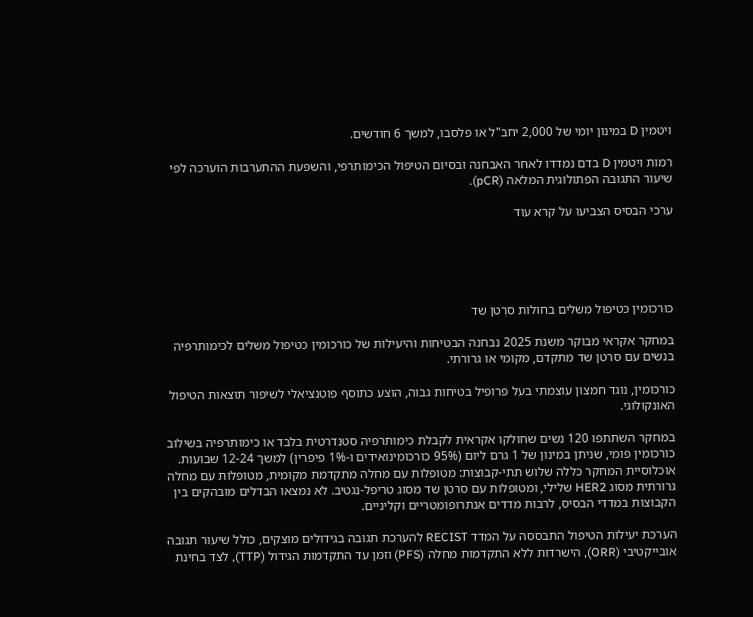ויטמין D במינון יומי של 2,000 יחב"ל או פלסבו, למשך 6 חודשים.

רמות ויטמין D בדם נמדדו לאחר האבחנה ובסיום הטיפול הכימותרפי, והשפּעת ההתערבות הוערכה לפי שיעור התגובה הפתולוגית המלאה (pCR).

ערכי הבסיס הצביעו על קרא עוד





כוּרכומין כטיפול משלים בחולות סרְטן שד

במחקר אקראי מבוקר משנת 2025 נבחנה הבטיחות והיעילות של כורכומין כטיפול משלים לכימותרפיה בנשים עם סרטן שד מתקדם, מקומי או גרורתי.

כורכומין, נוגד חמצון עוצמתי בעל פרופיל בטיחות גבוה, הוצע כתוסף פוטנציאלי לשיפור תוצאות הטיפול האונקולוגי.

במחקר השתתפו 120 נשים שחולקו אקראית לקבלת כימותרפיה סטנדרטית בלבד או כימותרפיה בשילוב כורכומין פומי, שניתן במינון של 1 גרם ליום (95% כורכומינואידים ו-1% פיפרין) למשך 12-24 שבועות. אוכלוסיית המחקר כללה שלוש תתי-קבוצות: מטופלות עם מחלה מתקדמת מקומית, מטופלות עם מחלה גרורתית מסוג HER2 שלילי, ומטופלות עם סרטן שד מסוג טריפל-נגטיב. לא נמצאו הבדלים מובהקים בין הקבוצות במדדי הבסיס, לרבות מדדים אנתרופומטריים וקליניים.

הערכת יעילות הטיפול התבססה על המדד RECIST להערכת תגובה בגידולים מוצקים, כולל שיעור תגובה אובייקטיבי (ORR), הישרדות ללא התקדמות מחלה (PFS) וזמן עד התקדמות הגידול (TTP), לצד בחינת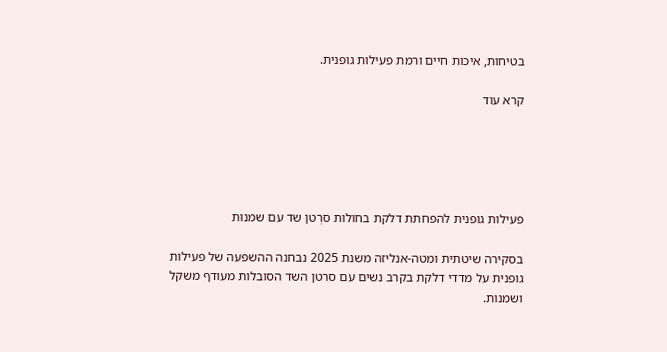בטיחות, איכות חיים ורמת פעילות גופנית.

קרא עוד





פעילות גופנית להפחתת דלקת בחולות סרְטן שד עם שמנוּת

בסקירה שיטתית ומטה-אנליזה משנת 2025 נבחנה ההשפעה של פעילות גופנית על מדדי דלקת בקרב נשים עם סרטן השד הסובלות מעודף משקל ושמנות.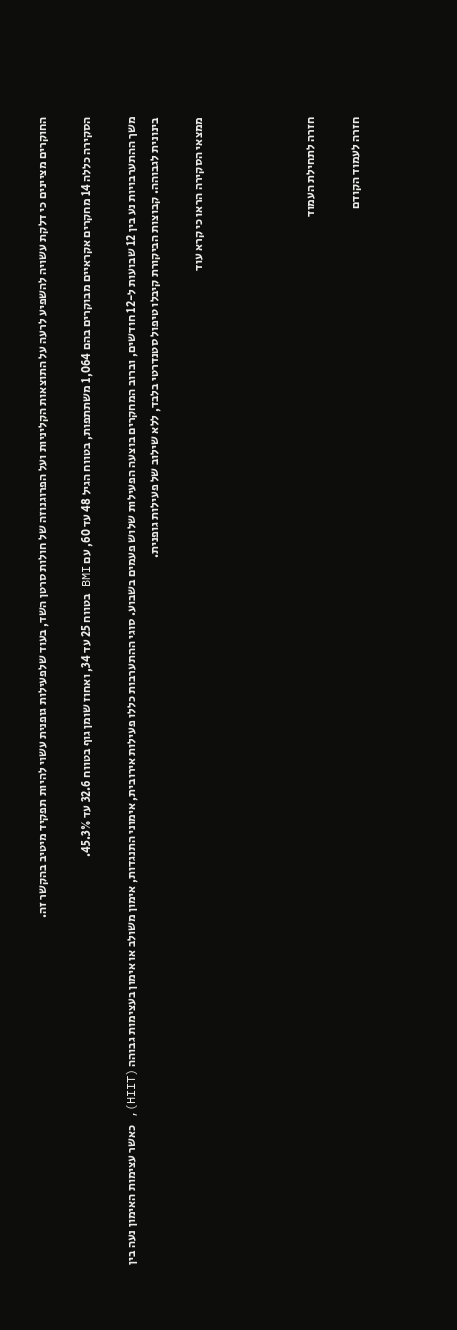החוקרים מציינים כי דלקת עשויה להשפיע לרעה על התוצאות הקליניות ועל הפרוגנוזה של חולות סרטן השד, בעוד שלפעילות גופנית עשוי להיות תפקיד מיטיב בהקשר זה.

הסקירה כללה 14 מחקרים אקראיים מבוקרים בהם 1,064 משתתפות, בטווח הגיל 48 עד 60, עם BMI בטווח 25 עד 34, ואחוז שומן גוף בטווח 32.6 עד 45.3%.

משך ההתערבויות נע בין 12 שבועות ל-12 חודשים, וברוב המחקרים בוצעה הפעילות שלוש פעמים בשבוע. סוגי ההתערבות כללו פעילות אירובית, אימוני התנגדות, אימון משולב או אימון בעצימות גבוהה (HIIT), כאשר עצימות האימון נעה בין בינונית לגבוהה. קבוצות הביקורת קיבלו טיפול סטנדרטי בלבד, ללא שילוב של פעילות גופנית.

ממצאי הסקירה הראו כי קרא עוד




חזרה לתחילת העמוד

חזרה לעמוד הקודם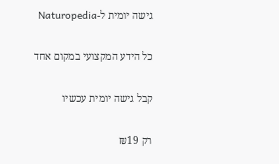גישה יומית ל-Naturopedia

כל הידע המקצועי במקום אחד

קבל גישה יומית עכשיו

רק ₪19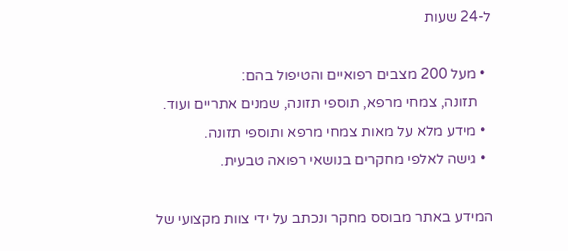ל-24 שעות

  • מעל 200 מצבים רפואיים והטיפול בהם:
    תזונה, צמחי מרפא, תוספי תזונה, שמנים אתריים ועוד.
  • מידע מלא על מאות צמחי מרפא ותוספי תזונה.
  • גישה לאלפי מחקרים בנושאי רפואה טבעית.

המידע באתר מבוסס מחקר ונכתב על ידי צוות מקצועי של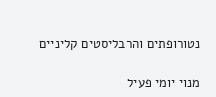נטורופתים והרבליסטים קליניים

מנוי יומי פעיל